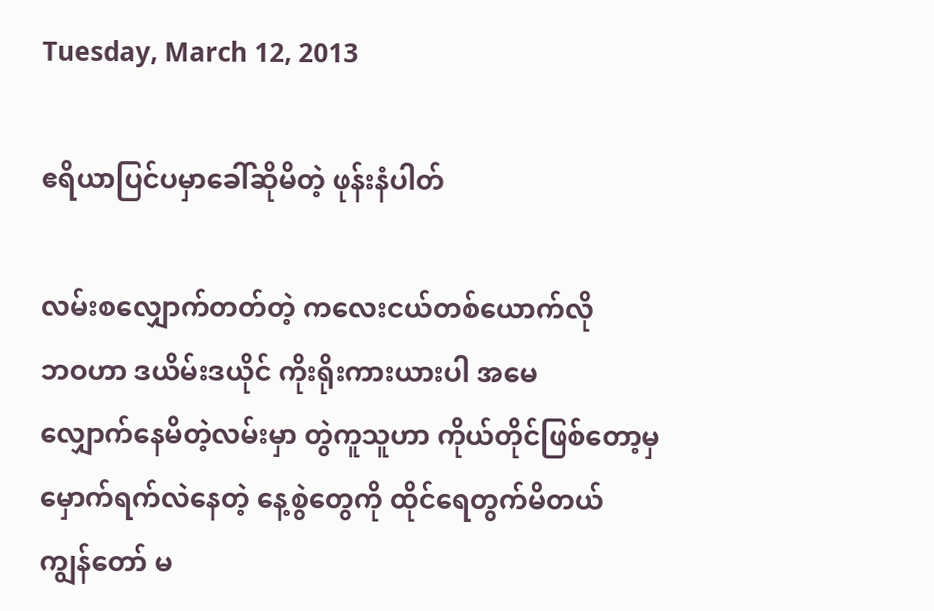Tuesday, March 12, 2013

ဧရိယာပြင်ပမှာခေါ်ဆိုမိတဲ့ ဖုန်းနံပါတ်

လမ်းစလျှောက်တတ်တဲ့ ကလေးငယ်တစ်ယောက်လို
ဘဝဟာ ဒယိမ်းဒယိုင် ကိုးရိုးကားယားပါ အမေ
လျှောက်နေမိတဲ့လမ်းမှာ တွဲကူသူဟာ ကိုယ်တိုင်ဖြစ်တော့မှ
မှောက်ရက်လဲနေတဲ့ နေ့စွဲတွေကို ထိုင်ရေတွက်မိတယ်
ကျွန်တော် မ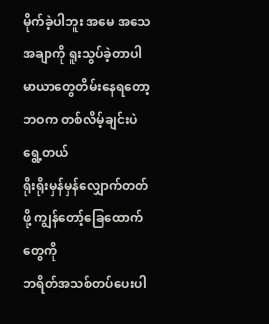မိုက်ခဲ့ပါဘူး အမေ အသေအချာကို ရူးသွပ်ခဲ့တာပါ
မာယာတွေတိမ်းနေရတော့ ဘဝက တစ်လိမ့်ချင်းပဲရွေ့တယ်
ရိုးရိုးမှန်မှန်လျှောက်တတ်ဖို့ ကျွန်တော့်ခြေထောက်တွေကို
ဘရိတ်အသစ်တပ်ပေးပါ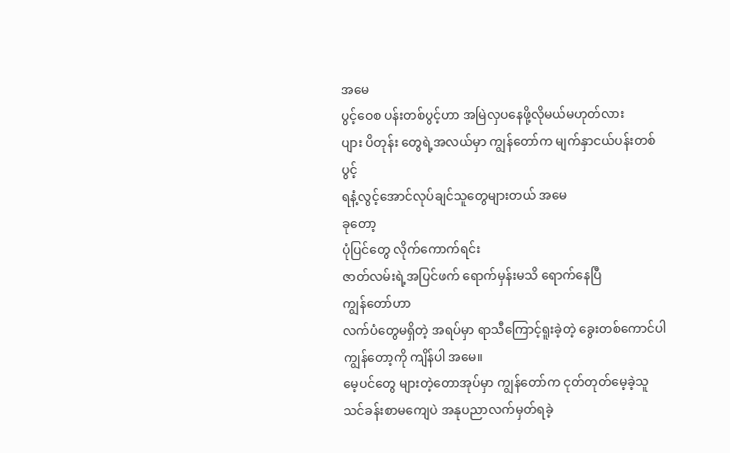အမေ
ပွင့်ဝေစ ပန်းတစ်ပွင့်ဟာ အမြဲလှပနေဖို့လိုမယ်မဟုတ်လား
ပျား ပိတုန်း တွေရဲ့အလယ်မှာ ကျွန်တော်က မျက်နှာငယ်ပန်းတစ်ပွင့်
ရနံ့လွင့်အောင်လုပ်ချင်သူတွေများတယ် အမေ
ခုတော့
ပုံပြင်တွေ လိုက်ကောက်ရင်း
ဇာတ်လမ်းရဲ့အပြင်ဖက် ရောက်မှန်းမသိ ရောက်နေပြီ
ကျွန်တော်ဟာ
လက်ပံတွေမရှိတဲ့ အရပ်မှာ ရာသီကြောင့်ရူးခဲ့တဲ့ ခွေးတစ်ကောင်ပါ
ကျွန်တော့ကို ကျိန်ပါ အမေ။
မေ့ပင်တွေ များတဲ့တောအုပ်မှာ ကျွန်တော်က ငုတ်တုတ်မေ့ခဲ့သူ
သင်ခန်းစာမကျေပဲ အနုပညာလက်မှတ်ရခဲ့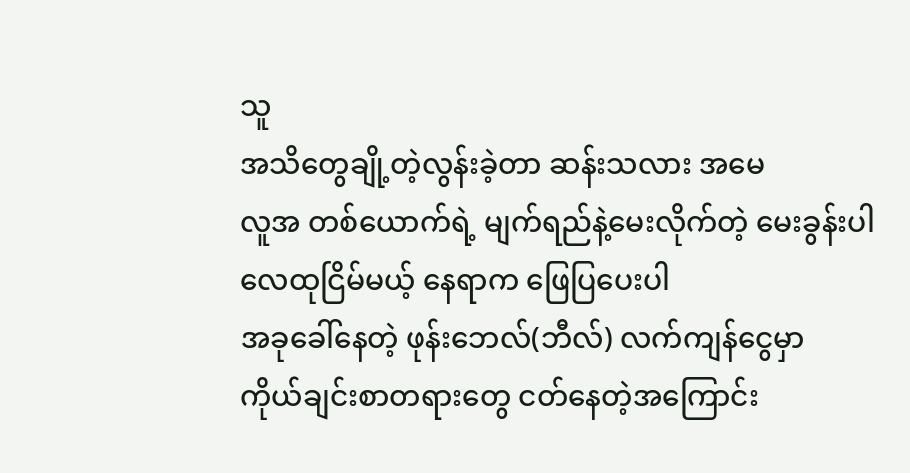သူ
အသိတွေချို့တဲ့လွန်းခဲ့တာ ဆန်းသလား အမေ
လူအ တစ်ယောက်ရဲ့ မျက်ရည်နဲ့မေးလိုက်တဲ့ မေးခွန်းပါ
လေထုငြိမ်မယ့် နေရာက ဖြေပြပေးပါ
အခုခေါ်နေတဲ့ ဖုန်းဘေလ်(ဘီလ်) လက်ကျန်ငွေမှာ
ကိုယ်ချင်းစာတရားတွေ ငတ်နေတဲ့အကြောင်း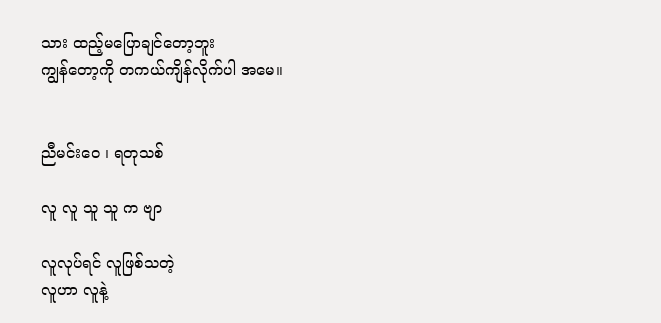သား ထည့်မပြောချင်တော့ဘူး
ကျွန်တော့ကို တကယ်ကျိန်လိုက်ပါ အမေ။


ညီမင်းဝေ ၊ ရတုသစ်

လူ လူ သူ သူ က ဗျာ

လူလုပ်ရင် လူဖြစ်သတဲ့
လူဟာ လူနဲ့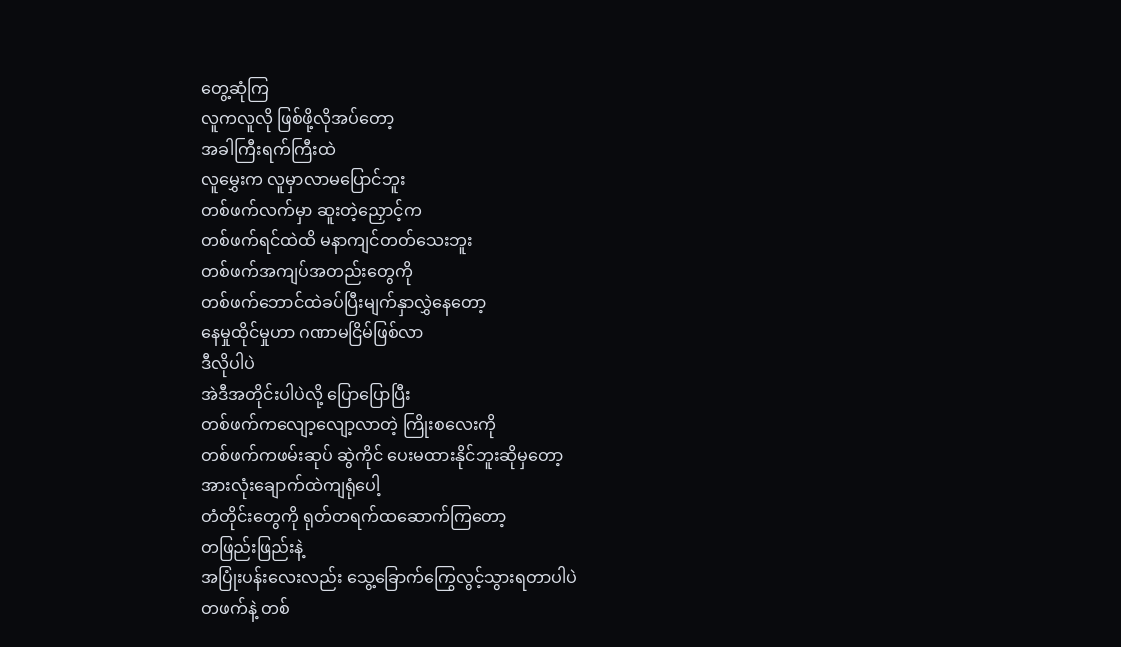တွေ့ဆုံကြ
လူကလူလို ဖြစ်ဖို့လိုအပ်တော့
အခါကြီးရက်ကြီးထဲ
လူမွှေးက လူမှာလာမပြောင်ဘူး
တစ်ဖက်လက်မှာ ဆူးတဲ့ညှောင့်က
တစ်ဖက်ရင်ထဲထိ မနာကျင်တတ်သေးဘူး
တစ်ဖက်အကျပ်အတည်းတွေကို
တစ်ဖက်ဘောင်ထဲခပ်ပြီးမျက်နှာလွှဲနေတော့
နေမှုထိုင်မှုဟာ ဂဏာမငြိမ်ဖြစ်လာ
ဒီလိုပါပဲ
အဲဒီအတိုင်းပါပဲလို့ ပြောပြောပြီး
တစ်ဖက်ကလျော့လျော့လာတဲ့ ကြိုးစလေးကို
တစ်ဖက်ကဖမ်းဆုပ် ဆွဲကိုင် ပေးမထားနိုင်ဘူးဆိုမှတော့
အားလုံးချောက်ထဲကျရုံပေါ့
တံတိုင်းတွေကို ရုတ်တရက်ထဆောက်ကြတော့
တဖြည်းဖြည်းနဲ့
အပြုံးပန်းလေးလည်း သွေ့ခြောက်ကြွေလွင့်သွားရတာပါပဲ
တဖက်နဲ့ တစ်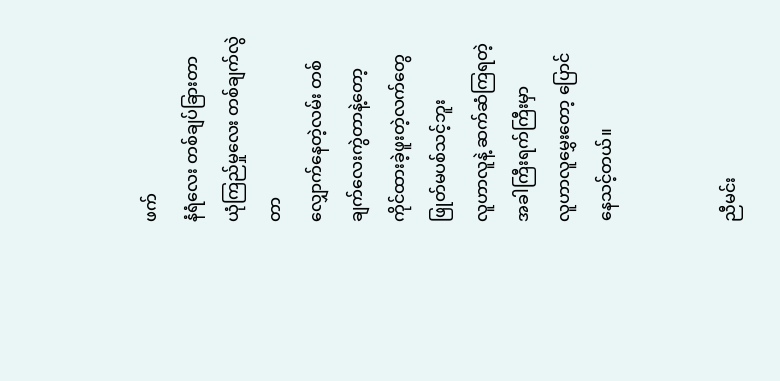ဖက်
နံရံလေး တစ်ချပ်ခြားတာ
ယုံကြည်မှုလေး တစ်ချက်လွဲတာ
လျှောက်နေတဲ့လမ်း တစ်ချက်လေးကွဲတာနဲ့တော့
ကိုင်ထားခဲ့ဖူးတဲ့လက်တွေ ဖြုတ်မပစ်သင့်ဘူး
လူဟာလူနဲ့ ဆက်ဆံကြရတဲ့ အခါကြီးရက်ကြီးမှာ
လူဟာလူမွှေးတော့ ပြောင်နေသင့်တယ်။


ညီမင်း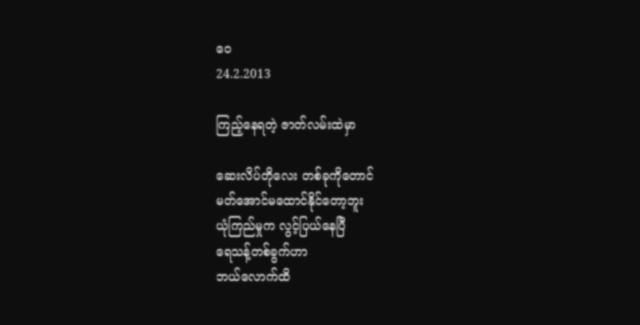ဝေ
24.2.2013

ကြည့်နေရတဲ့ ဇာတ်လမ်းထဲမှာ

ဆေးလိပ်တိုလေး တစ်ခုကိုတောင်
မတ်အောင်မထောင်နိုင်တော့ဘူး
ယုံကြည်မှုက လွင့်ပြယ်နေပြီ
ရေသန့်တစ်ခွက်ဟာ
ဘယ်လောက်ထိ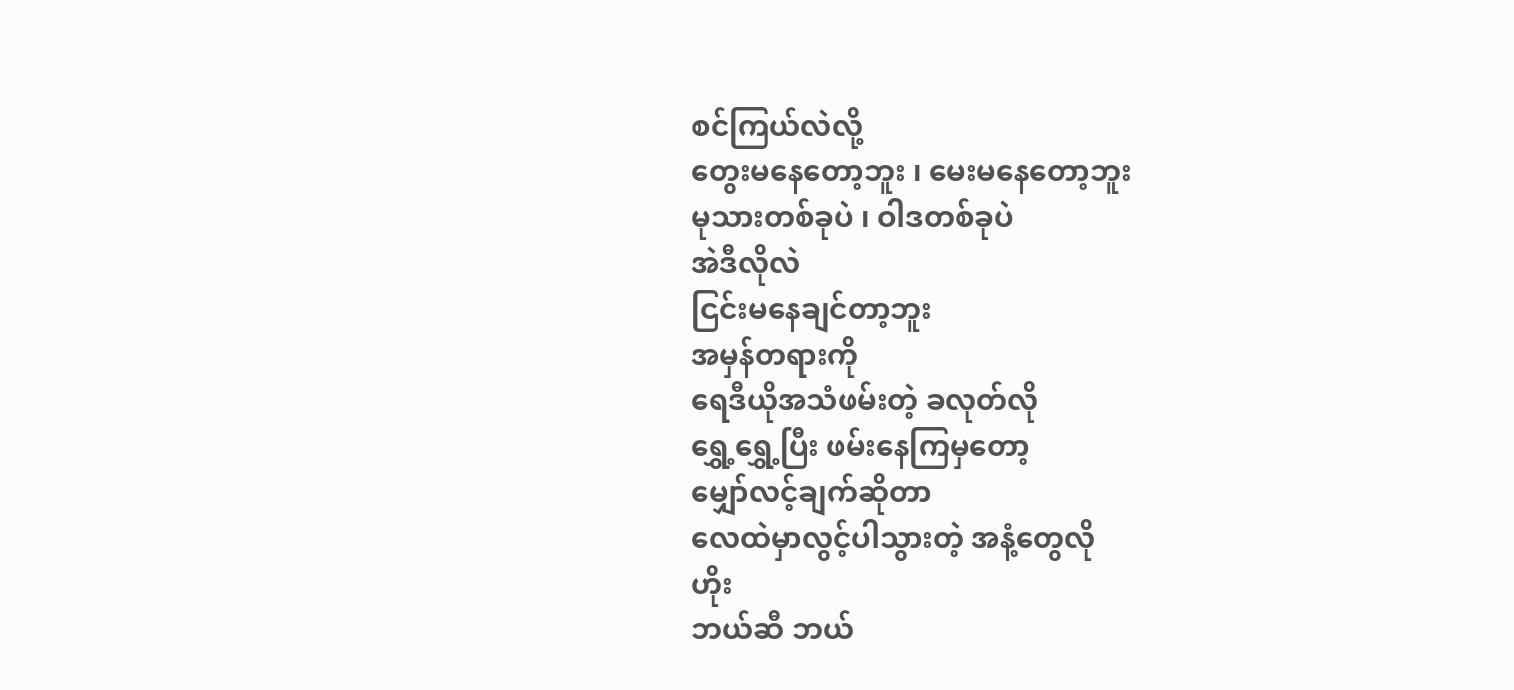စင်ကြယ်လဲလို့
တွေးမနေတော့ဘူး ၊ မေးမနေတော့ဘူး
မုသားတစ်ခုပဲ ၊ ဝါဒတစ်ခုပဲ
အဲဒီလိုလဲ
ငြင်းမနေချင်တာ့ဘူး
အမှန်တရားကို
ရေဒီယိုအသံဖမ်းတဲ့ ခလုတ်လို
ရွှေ့ရွှေ့ပြီး ဖမ်းနေကြမှတော့
မျှော်လင့်ချက်ဆိုတာ
လေထဲမှာလွင့်ပါသွားတဲ့ အနံ့တွေလို
ဟိုး
ဘယ်ဆီ ဘယ်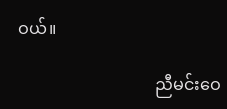ဝယ်။

                                 ညီမင်းဝေ